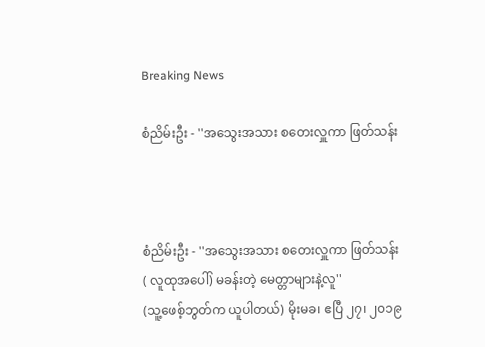Breaking News

စံညိမ်းဦး - ''အသွေးအသား စတေးလှူကာ ဖြတ်သန်း



စံညိမ်းဦး - ''အသွေးအသား စတေးလှူကာ ဖြတ်သန်း
( လူထုအပေါ်) မခန်းတဲ့ မေတ္တာများနဲ့လူ''
(သူ့ဖေစ့်ဘွတ်က ယူပါတယ်) မိုးမခ၊ ဧပြီ ၂၇၊ ၂၀၁၉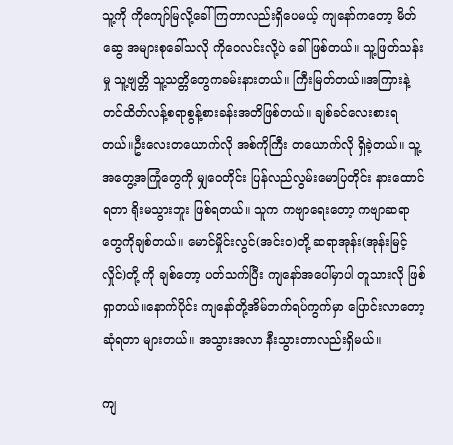သူ့ကို ကိုကျော်မြလို့ခေါ်ကြတာလည်းရှိပေမယ့် ကျနော်ကတော့ မိတ်ဆွေ အများစုခေါ်သလို ကိုဝေလင်းလို့ပဲ ခေါ်ဖြစ်တယ်။ သူ့ဖြတ်သန်းမှု သူ့ဗျတ္တိ သူ့သတ္တိတွေကခမ်းနားတယ်။ ကြီးမြတ်တယ်။အကြားနဲ့တင်ထိတ်လန့်စရာစွန့်စားခန်းအတိဖြစ်တယ်။ ချစ်ခင်လေးစားရတယ်။ဦးလေးတယောက်လို အစ်ကိုကြီး တယောက်လို ရှိခဲ့တယ်။ သူ့အတွေ့အကြုံတွေကို မျှဝေတိုင်း ပြန်လည်လွမ်းမောပြတိုင်း နားထောင်ရတာ ရိုးမသွားဘူး ဖြစ်ရတယ်။ သူက ကဗျာရေးတော့ ကဗျာဆရာတွေကိုချစ်တယ်။ မောင်မှိုင်းလွင်(အင်းဝ)တို့ ဆရာအုန်း(အုန်းမြင့်လှိုင်)တို့ ကို ချစ်တော့ ပတ်သက်ပြီး ကျနော်အပေါ်မှာပါ တူသားလို ဖြစ်ရှာတယ်။နောက်ပိုင်း ကျနော်တို့အိမ်ဘက်ရပ်ကွက်မှာ ပြောင်းလာတော့ ဆုံရတာ များတယ်။ အသွားအလာ နီးသွားတာလည်းရှိမယ်။

ကျ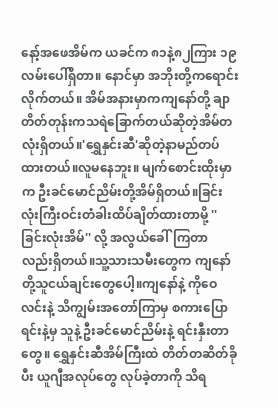နော့်အဖေအိမ်က ယခင်က ၈၁နဲ့၈၂ကြား ၁၉လမ်းပေါ်ရှိတာ။ နောင်မှာ အဘိုးတို့ကရောင်းလိုက်တယ်။ အိမ်အနားမှာကကျနော်တို့ ချာတိတ်တုန်းကသရဲခြောက်တယ်ဆိုတဲ့အိမ်တလုံးရှိတယ်။'ရွှေနှင်းဆီ'ဆိုတဲ့နာမည်တပ်ထားတယ်။လူမနေဘူး။ မျက်စောင်းထိုးမှာက ဦးခင်မောင်ညိမ်းတို့အိမ်ရှိတယ်။ခြင်းလုံးကြီးဝင်းတံခါးထိပ်ချိတ်ထားတာမို့ ''ခြင်းလုံးအိမ်'' လို့ အလွယ်ခေါ်ကြတာလည်းရှိတယ်။သူ့သားသမီးတွေက ကျနော်တို့သူငယ်ချင်းတွေပေါ့။ကျနော်နဲ့ ကိုဝေလင်းနဲ့ သိကျွမ်းအတော်ကြာမှ စကားပြောရင်းနဲ့မှ သူနဲ့ ဦးခင်မောင်ညိမ်းနဲ့ ရင်းနှီးတာတွေ။ ရွှေနှင်းဆီအိမ်ကြီးထဲ တိတ်တဆိတ်ခိုပီး ယူဂျီအလုပ်တွေ လုပ်ခဲ့တာကို သိရ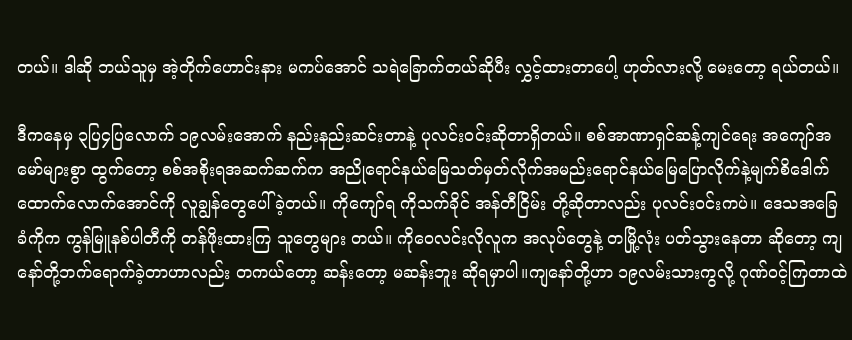တယ်။ ဒါဆို ဘယ်သူမှ အဲ့တိုက်ဟောင်းနား မကပ်အောင် သရဲခြောက်တယ်ဆိုပီး လွှင့်ထားတာပေါ့ ဟုတ်လားလို့ မေးတော့ ရယ်တယ်။

ဒီကနေမှ ၃ပြ၄ပြလောက် ၁၉လမ်းအောက် နည်းနည်းဆင်းတာနဲ့ ပုလင်းဝင်းဆိုတာရှိတယ်။ စစ်အာဏာရှင်ဆန့်ကျင်ရေး အကျော်အမော်များစွာ ထွက်တော့ စစ်အစိုးရအဆက်ဆက်က အညိုရောင်နယ်မြေသတ်မှတ်လိုက်အမည်းရောင်နယ်မြေပြောလိုက်နဲ့မျက်စိဒေါက်ထောက်လောက်အောင်ကို လူချွန်တွေပေါ်ခဲ့တယ်။ ကိုကျော်ရ ကိုသက်ခိုင် အန်တီငြိမ်း တို့ဆိုတာလည်း ပုလင်းဝင်းကပဲ။ ဒေသအခြေခံကိုက ကွန်မြူနစ်ပါတီကို တန်ဖိုးထားကြ သူတွေများ တယ်။ ကိုဝေလင်းလိုလူက အလုပ်တွေနဲ့ တမြို့လုံး ပတ်သွားနေတာ ဆိုတော့ ကျနော်တို့ဘက်ရောက်ခဲ့တာဟာလည်း တကယ်တော့ ဆန်းတော့ မဆန်းဘူး ဆိုရမှာပါ။ကျနော်တို့ဟာ ၁၉လမ်းသားကွလို့ ဂုဏ်ဝင့်ကြတာထဲ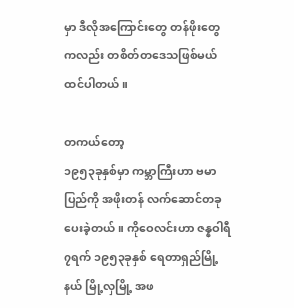မှာ ဒီလိုအကြောင်းတွေ တန်ဖိုးတွေကလည်း တစိတ်တဒေသဖြစ်မယ် ထင်ပါတယ်။

တကယ်တော့
၁၉၅၃ခုနှစ်မှာ ကမ္ဘာကြီးဟာ ဗမာပြည်ကို အဖိုးတန် လက်ဆောင်တခု ပေးခဲ့တယ်။ ကိုဝေလင်းဟာ ဇန္နဝါရီ ၇ရက် ၁၉၅၃ခုနှစ် ရေတာရှည်မြို့နယ် မြို့လှမြို့ အဖ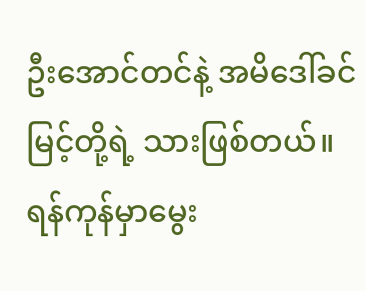ဦးအောင်တင်နဲ့ အမိဒေါ်ခင်မြင့်တို့ရဲ့ သားဖြစ်တယ်။ရန်ကုန်မှာမွေး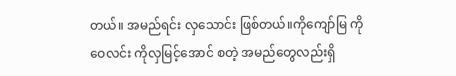တယ်။ အမည်ရင်း လှသောင်း ဖြစ်တယ်။ကိုကျော်မြ ကိုဝေလင်း ကိုလှမြင့်အောင် စတဲ့ အမည်တွေလည်းရှိ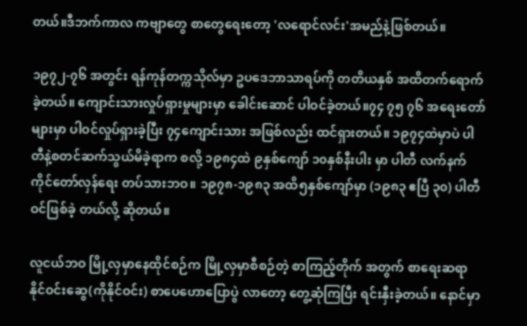တယ်။ဒီဘက်ကာလ ကဗျာတွေ စာတွေရေးတော့ 'လရောင်လင်း'အမည်နဲ့ဖြစ်တယ်။

၁၉၇၂-၇၆ အတွင်း ရန်ကုန်တက္ကသိုလ်မှာ ဥပဒေဘာသာရပ်ကို တတိယနှစ် အထိတက်ရောက်ခဲ့တယ်။ ကျောင်းသားလှုပ်ရှားမှုများမှာ ခေါင်းဆောင် ပါဝင်ခဲ့တယ်။၇၄ ၇၅ ၇၆ အရေးတော်များမှာ ပါဝင်လှုပ်ရှားခဲ့ပြီး ၇၄ကျောင်းသား အဖြစ်လည်း ထင်ရှားတယ်။ ၁၉၇၄ထဲမှာပဲ ပါတီနဲ့စတင်ဆက်သွယ်မိခဲ့ရာက စလို့ ၁၉၈၄ထဲ ၉နှစ်ကျော် ၁၀နှစ်နီးပါး မှာ ပါတီ လက်နက်ကိုင်တော်လှန်ရေး တပ်သားဘဝ။ ၁၉၇၈-၁၉၈၃ အထိ၅နှစ်ကျော်မှာ (၁၉၈၃ ဧပြီ ၃၀) ပါတီဝင်ဖြစ်ခဲ့ တယ်လို့ ဆိုတယ်။

လူငယ်ဘဝ မြို့လှမှာနေထိုင်စဉ်က မြို့လှမှာစီစဉ်တဲ့ စာကြည့်တိုက် အတွက် စာရေးဆရာနိုင်ဝင်းဆွေ(ကိုနိုင်ဝင်း) စာပေဟောပြောပွဲ လာတော့ တွေ့ဆုံကြပြီး ရင်းနှီးခဲ့တယ်။ နောင်မှာ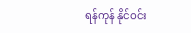ရန်ကုန် နိုင်ဝင်း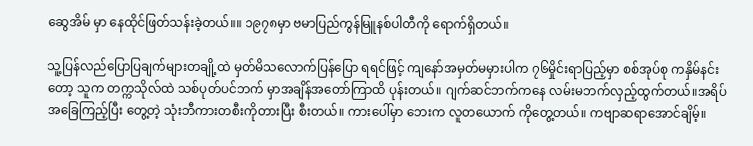ဆွေအိမ် မှာ နေထိုင်ဖြတ်သန်းခဲ့တယ်။။ ၁၉၇၈မှာ ဗမာပြည်ကွန်မြူနစ်ပါတီကို ရောက်ရှိတယ်။

သူ့ပြန်လည်ပြောပြချက်များတချို့ထဲ မှတ်မိသလောက်ပြန်ပြော ရရင်ဖြင့် ကျနော်အမှတ်မမှားပါက ၇၆မှိုင်းရာပြည့်မှာ စစ်အုပ်စု ကနှိမ်နင်းတော့ သူက တက္ကသိုလ်ထဲ သစ်ပုတ်ပင်ဘက် မှာအချိန်အတော်ကြာထိ ပုန်းတယ်။ ဂျက်ဆင်ဘက်ကနေ လမ်းမဘက်လှည့်ထွက်တယ်။အရိပ်အခြေကြည့်ပြီး တွေ့တဲ့ သုံးဘီကားတစီးကိုတားပြီး စီးတယ်။ ကားပေါ်မှာ ဘေးက လူတယောက် ကိုတွေ့တယ်။ ကဗျာဆရာအောင်ချိမ့်။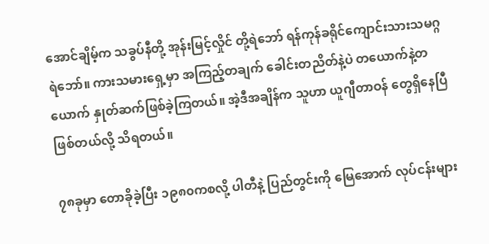အောင်ချိမ့်က သခွပ်နီတို့ အုန်းမြင့်လှိုင် တို့ရဲဘော် ရန်ကုန်ခရိုင်ကျောင်းသားသမဂ္ဂ ရဲဘော်။ ကားသမားရှေ့မှာ အကြည့်တချက် ခေါင်းတညိတ်နဲ့ပဲ တယောက်နဲ့တယောက် နှုတ်ဆက်ဖြစ်ခဲ့ကြတယ်။ အဲ့ဒီအချိန်က သူဟာ ယူဂျီတာဝန် တွေရှိနေပြီ ဖြစ်တယ်လို့ သိရတယ်။

၇၈ခုမှာ တောခိုခဲ့ပြီး ၁၉၈၀ကစလို့ ပါတီနဲ့ ပြည်တွင်းကို မြေအောက် လုပ်ငန်းများ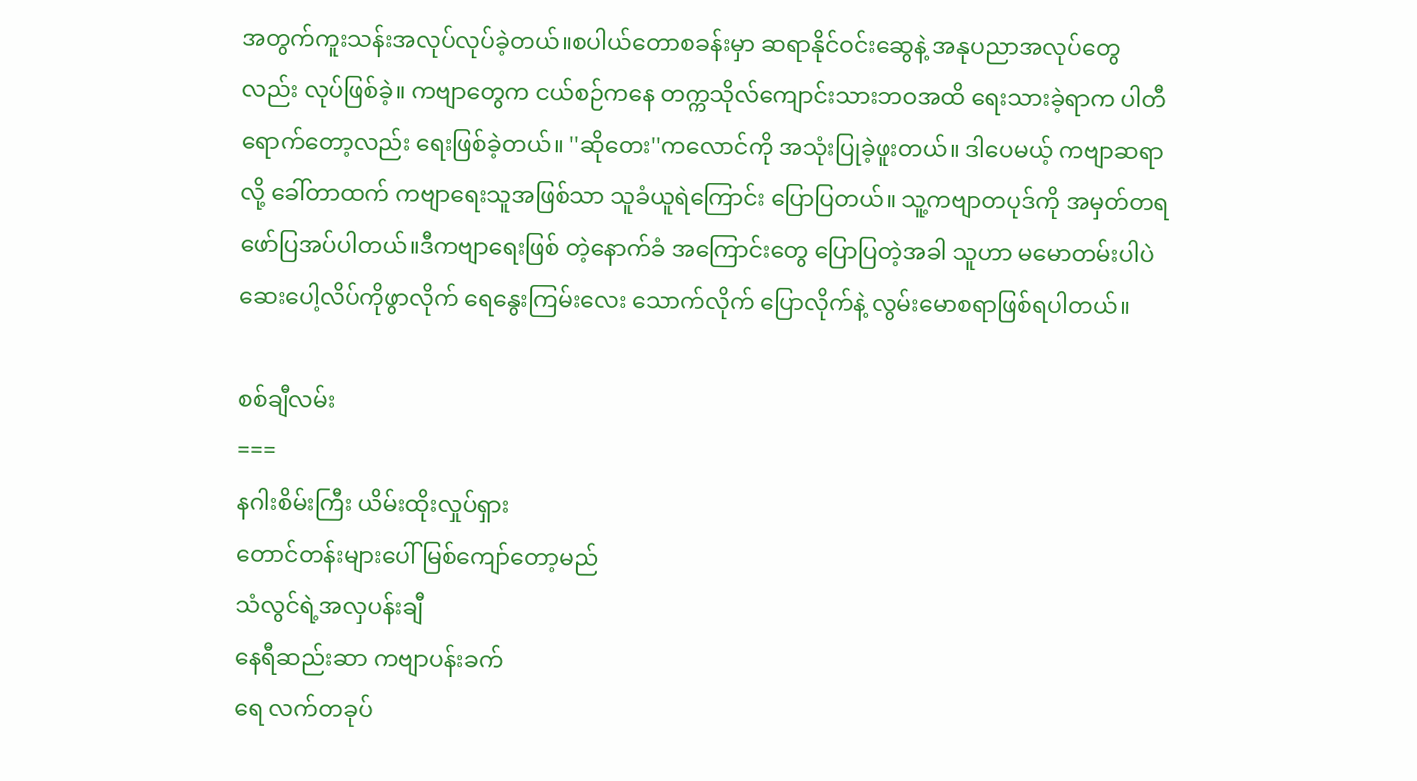အတွက်ကူးသန်းအလုပ်လုပ်ခဲ့တယ်။စပါယ်တောစခန်းမှာ ဆရာနိုင်ဝင်းဆွေနဲ့ အနုပညာအလုပ်တွေလည်း လုပ်ဖြစ်ခဲ့။ ကဗျာတွေက ငယ်စဉ်ကနေ တက္ကသိုလ်ကျောင်းသားဘဝအထိ ရေးသားခဲ့ရာက ပါတီ ရောက်တော့လည်း ရေးဖြစ်ခဲ့တယ်။ ''ဆိုတေး''ကလောင်ကို အသုံးပြုခဲ့ဖူးတယ်။ ဒါပေမယ့် ကဗျာဆရာလို့ ခေါ်တာထက် ကဗျာရေးသူအဖြစ်သာ သူခံယူရဲကြောင်း ပြောပြတယ်။ သူ့ကဗျာတပုဒ်ကို အမှတ်တရ ဖော်ပြအပ်ပါတယ်။ဒီကဗျာရေးဖြစ် တဲ့နောက်ခံ အကြောင်းတွေ ပြောပြတဲ့အခါ သူဟာ မမောတမ်းပါပဲ ဆေးပေါ့လိပ်ကိုဖွာလိုက် ရေနွေးကြမ်းလေး သောက်လိုက် ပြောလိုက်နဲ့ လွမ်းမောစရာဖြစ်ရပါတယ်။

စစ်ချီလမ်း
===
နဂါးစိမ်းကြီး ယိမ်းထိုးလှုပ်ရှား
တောင်တန်းများပေါ် မြစ်ကျော်တော့မည်
သံလွင်ရဲ့အလှပန်းချီ
နေရီဆည်းဆာ ကဗျာပန်းခက်
ရေ လက်တခုပ်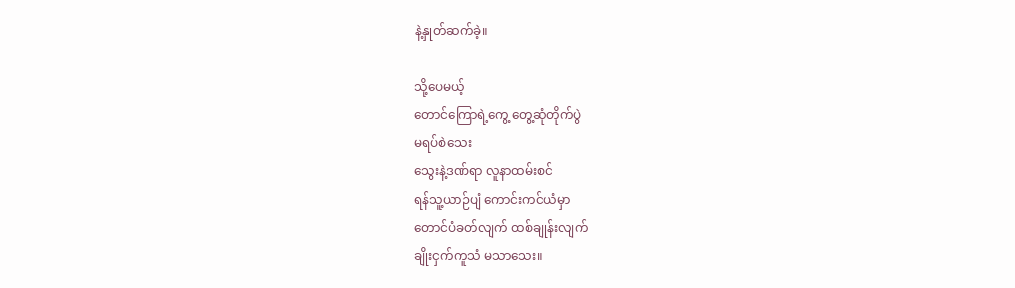နဲ့နှုတ်ဆက်ခဲ့။

သို့ပေမယ့်
တောင်ကြောရဲ့ကွေ့ တွေ့ဆုံတိုက်ပွဲ
မရပ်စဲသေး
သွေးနဲ့ဒဏ်ရာ လူနာထမ်းစင်
ရန်သူ့ယာဉ်ပျံ ကောင်းကင်ယံမှာ
တောင်ပံခတ်လျက် ထစ်ချုန်းလျက်
ချိုးငှက်ကူသံ မသာသေး။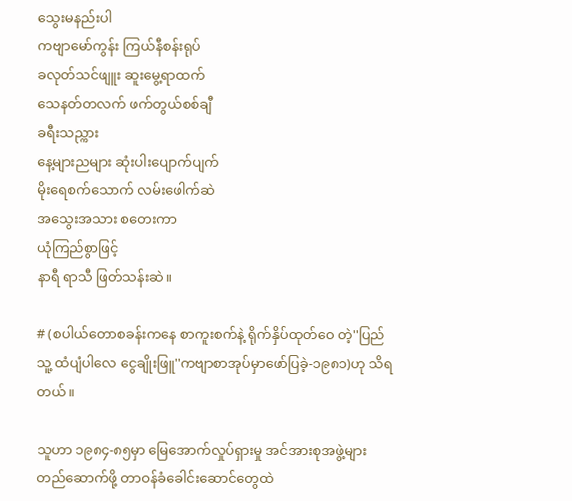သွေးမနည်းပါ
ကဗျာမော်ကွန်း ကြယ်နီစန်းရုပ်
ခလုတ်သင်ဖျူး ဆူးမွေ့ရာထက်
သေနတ်တလက် ဖက်တွယ်စစ်ချီ
ခရီးသည္ကား
နေ့များညများ ဆုံးပါးပျောက်ပျက်
မိုးရေစက်သောက် လမ်းဖေါက်ဆဲ
အသွေးအသား စတေးကာ
ယုံကြည်စွာဖြင့်
နာရီ ရာသီ ဖြတ်သန်းဆဲ။

# (စပါယ်တောစခန်းကနေ စာကူးစက်နဲ့ ရိုက်နှိပ်ထုတ်ဝေ တဲ့''ပြည်သူ့ ထံပျံပါလေ ငွေချိုးဖြူ''ကဗျာစာအုပ်မှာဖော်ပြခဲ့-၁၉၈၁)ဟု သိရတယ်။

သူဟာ ၁၉၈၄-၈၅မှာ မြေအောက်လှုပ်ရှားမှု အင်အားစုအဖွဲ့များ တည်ဆောက်ဖို့ တာဝန်ခံခေါင်းဆောင်တွေထဲ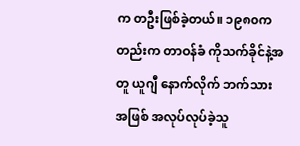က တဦးဖြစ်ခဲ့တယ်။ ၁၉၈၀ကတည်းက တာဝန်ခံ ကိုသက်ခိုင်နဲ့အတူ ယူဂျီ နောက်လိုက် ဘက်သားအဖြစ် အလုပ်လုပ်ခဲ့သူ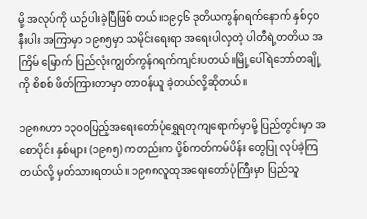မို့ အလုပ်ကို ယဉ်ပါးခဲ့ပြီဖြစ် တယ်။၁၉၄၆ ဒုတိယကွန်ဂရက်နောက် နှစ်၄၀နီးပါး အကြာမှာ ၁၉၈၅မှာ သမိုင်းရေးရာ အရေးပါလှတဲ့ ပါတီရဲ့တတိယ အကြိမ် မြောက် ပြည်လုံးကျွတ်ကွန်ဂရက်ကျင်းပတယ်။မြို့ပေါ်ရဲဘော်တချို့ကို စိစစ် ဖိတ်ကြားတာမှာ တာဝန်ယူ ခဲ့တယ်လို့ဆိုတယ်။

၁၉၈၈ဟာ ၁၃၀၀ပြည့်အရေးတော်ပုံရွှေရတုကျရောက်မှာမို့ ပြည်တွင်းမှာ အစောပိုင်း နှစ်များ (၁၉၈၅) ကတည်းက ပို့စ်ကတ်ကမ်ပိန်း တွေပြု လုပ်ခဲ့ကြတယ်လို့ မှတ်သားရတယ်။ ၁၉၈၈လူထုအရေးတော်ပုံကြီးမှာ ပြည်သူ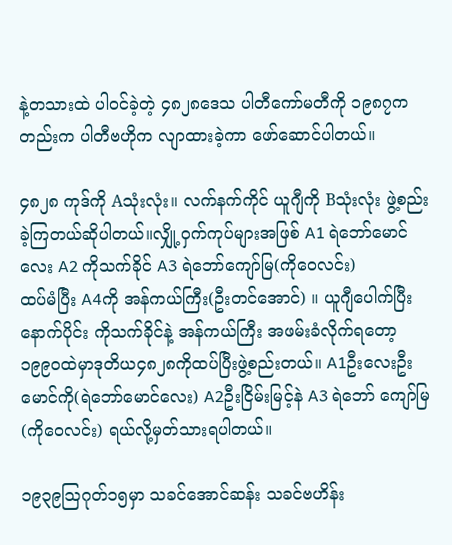နဲ့တသားထဲ ပါဝင်ခဲ့တဲ့ ၄၈၂၈ဒေသ ပါတီကော်မတီကို ၁၉၈၇ကတည်းက ပါတီဗဟိုက လျာထားခဲ့ကာ ဖော်ဆောင်ပါတယ်။

၄၈၂၈ ကုဒ်ကို Aသုံးလုံး။ လက်နက်ကိုင် ယူဂျီကို Bသုံးလုံး ဖွဲ့စည်းခဲ့ကြတယ်ဆိုပါတယ်။လျှို့ဝှက်ကုပ်များအဖြစ် A1 ရဲဘော်မောင်လေး A2 ကိုသက်ခိုင် A3 ရဲဘော်ကျော်မြ(ကိုဝေလင်း)
ထပ်မံပြီး A4ကို အန်ကယ်ကြီး(ဦးတင်အောင်) ။ ယူဂျီပေါက်ပြီးနောက်ပိုင်း ကိုသက်ခိုင်နဲ့ အန်ကယ်ကြီး အဖမ်းခံလိုက်ရတော့၁၉၉၀ထဲမှာဒုတိယ၄၈၂၈ကိုထပ်ပြီးဖွဲ့စည်းတယ်။ A1ဦးလေးဦးမောင်ကို(ရဲဘော်မောင်လေး) A2ဦးငြိမ်းမြင့်နဲ A3 ရဲဘော် ကျော်မြ (ကိုဝေလင်း) ရယ်လို့မှတ်သားရပါတယ်။

၁၉၃၉သြဂုတ်၁၅မှာ သခင်အောင်ဆန်း သခင်ဗဟိန်း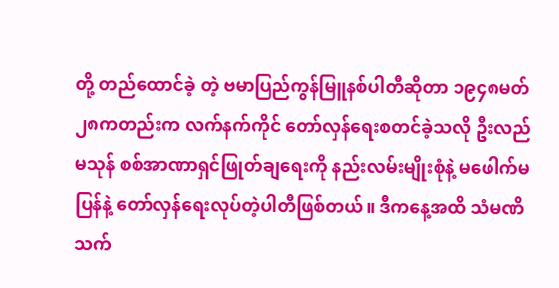တို့ တည်ထောင်ခဲ့ တဲ့ ဗမာပြည်ကွန်မြူနစ်ပါတီဆိုတာ ၁၉၄၈မတ် ၂၈ကတည်းက လက်နက်ကိုင် တော်လှန်ရေးစတင်ခဲ့သလို ဦးလည်မသုန် စစ်အာဏာရှင်ဖြုတ်ချရေးကို နည်းလမ်းမျိုးစုံနဲ့ မဖေါက်မပြန်နဲ့ တော်လှန်ရေးလုပ်တဲ့ပါတီဖြစ်တယ်။ ဒီကနေ့အထိ သံမဏိသက်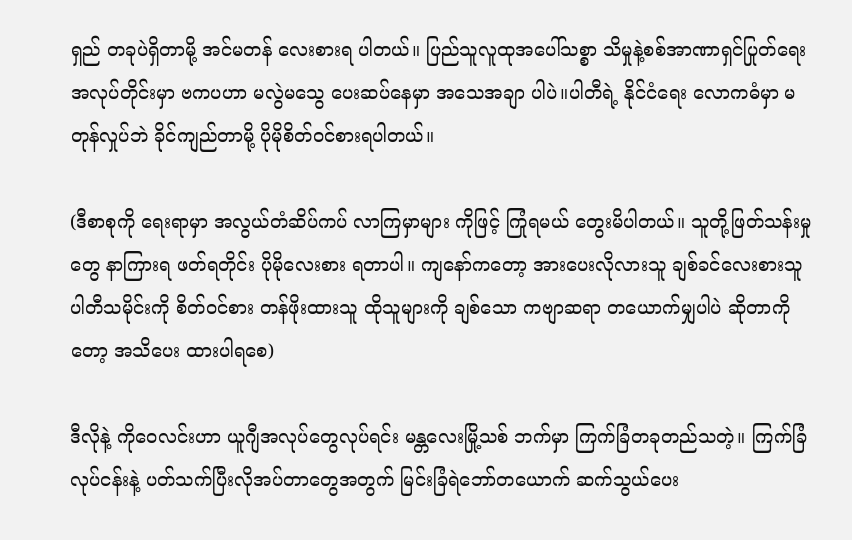ရှည် တခုပဲရှိတာမို့ အင်မတန် လေးစားရ ပါတယ်။ ပြည်သူလူထုအပေါ်သစ္စာ သိမှုနဲ့စစ်အာဏာရှင်ပြုတ်ရေး အလုပ်တိုင်းမှာ ဗကပဟာ မလွဲမသွေ ပေးဆပ်နေမှာ အသေအချာ ပါပဲ။ပါတီရဲ့ နိုင်ငံရေး လောကဓံမှာ မတုန်လှုပ်ဘဲ ခိုင်ကျည်တာမို့ ပိုမိုစိတ်ဝင်စားရပါတယ်။

(ဒီစာစုကို ရေးရာမှာ အလွယ်တံဆိပ်ကပ် လာကြမှာများ ကိုဖြင့် ကြုံရမယ် တွေးမိပါတယ်။ သူတို့ဖြတ်သန်းမှုတွေ နာကြားရ ဖတ်ရတိုင်း ပိုမိုလေးစား ရတာပါ။ ကျနော်ကတော့ အားပေးလိုလားသူ ချစ်ခင်လေးစားသူ ပါတီသမိုင်းကို စိတ်ဝင်စား တန်ဖိုးထားသူ ထိုသူများကို ချစ်သော ကဗျာဆရာ တယောက်မျှပါပဲ ဆိုတာကိုတော့ အသိပေး ထားပါရစေ)

ဒီလိုနဲ့ ကိုဝေလင်းဟာ ယူဂျီအလုပ်တွေလုပ်ရင်း မန္တလေးမြို့သစ် ဘက်မှာ ကြက်ခြံတခုတည်သတဲ့။ ကြက်ခြံလုပ်ငန်းနဲ့ ပတ်သက်ပြီးလိုအပ်တာတွေအတွက် မြင်းခြံရဲဘော်တယောက် ဆက်သွယ်ပေး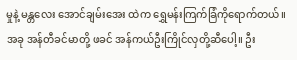မှုနဲ့ မန္တလေး အောင်ချမ်းအေး ထဲက ရွှေမန်းကြက်ခြံကိုရောက်တယ်။အခု အန်တီခင်မာတို့ ဖခင် အန်ကယ်ဦးကြိုင်လှတို့ဆီပေါ့။ ဦး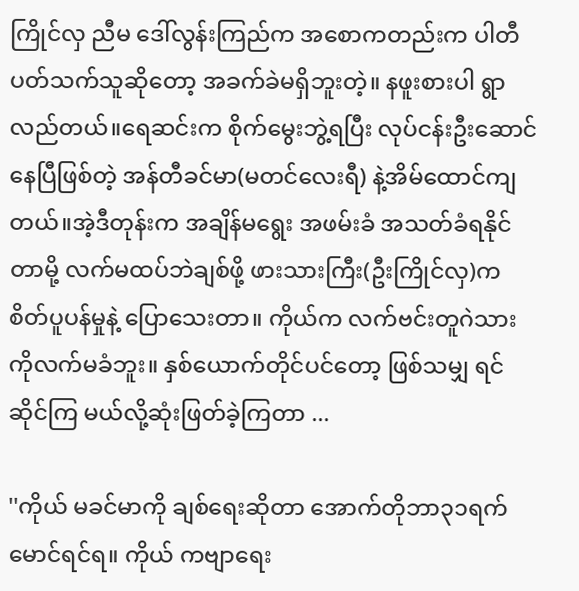ကြိုင်လှ ညီမ ဒေါ်လွန်းကြည်က အစောကတည်းက ပါတီပတ်သက်သူဆိုတော့ အခက်ခဲမရှိဘူးတဲ့။ နဖူးစားပါ ရွာလည်တယ်။ရေဆင်းက စိုက်မွေးဘွဲ့ရပြီး လုပ်ငန်းဦးဆောင်နေပြီဖြစ်တဲ့ အန်တီခင်မာ(မတင်လေးရီ) နဲ့အိမ်ထောင်ကျတယ်။အဲ့ဒီတုန်းက အချိန်မရွေး အဖမ်းခံ အသတ်ခံရနိုင်တာမို့ လက်မထပ်ဘဲချစ်ဖို့ ဖားသားကြီး(ဦးကြိုင်လှ)က စိတ်ပူပန်မှုနဲ့ ပြောသေးတာ။ ကိုယ်က လက်ဗင်းတူဂဲသား ကိုလက်မခံဘူး။ နှစ်ယောက်တိုင်ပင်တော့ ဖြစ်သမျှ ရင်ဆိုင်ကြ မယ်လို့ဆုံးဖြတ်ခဲ့ကြတာ ...

''ကိုယ် မခင်မာကို ချစ်ရေးဆိုတာ အောက်တိုဘာ၃၁ရက် မောင်ရင်ရ။ ကိုယ် ကဗျာရေး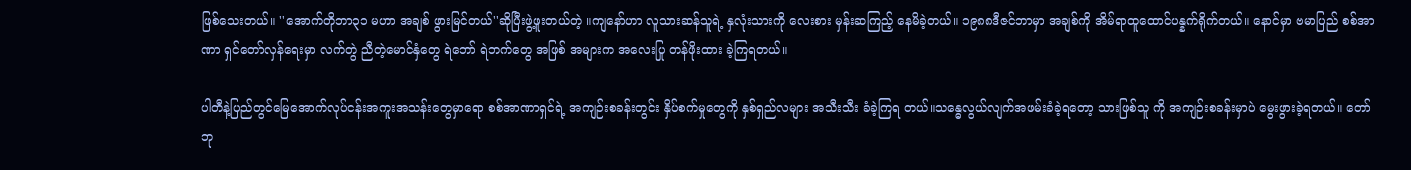ဖြစ်သေးတယ်။ ''အောက်တိုဘာ၃၁ မဟာ အချစ် ဖွားမြင်တယ်''ဆိုပြီးဖွဲ့ဖူးတယ်တဲ့ ။ကျနော်ဟာ လူသားဆန်သူရဲ့ နှလုံးသားကို လေးစား မှန်းဆကြည့် နေမိခဲ့တယ်။ ၁၉၈၈ဒီဇင်ဘာမှာ အချစ်ကို အိမ်ရာထူထောင်ပန္နက်ရိုက်တယ်။ နောင်မှာ ဗမာပြည် စစ်အာဏာ ရှင်တော်လှန်ရေးမှာ လက်တွဲ ညီတဲ့မောင်နှံတွေ ရဲဘော် ရဲဘက်တွေ အဖြစ် အများက အလေးပြု တန်ဖိုးထား ခဲ့ကြရတယ်။

ပါတီနဲ့ပြည်တွင်မြေအောက်လုပ်ငန်းအကူးအသန်းတွေမှာရော စစ်အာဏာရှင်ရဲ့ အကျဉ်းစခန်းတွင်း နှိပ်စက်မှုတွေကို နှစ်ရှည်လများ အသီးသီး ခံခဲ့ကြရ တယ်။သန္ဓေလွယ်လျက်အဖမ်းခံခဲ့ရတော့ သားဖြစ်သူ ကို အကျဉ်းစခန်းမှာပဲ မွေးဖွားခဲ့ရတယ်။ တော်ဘု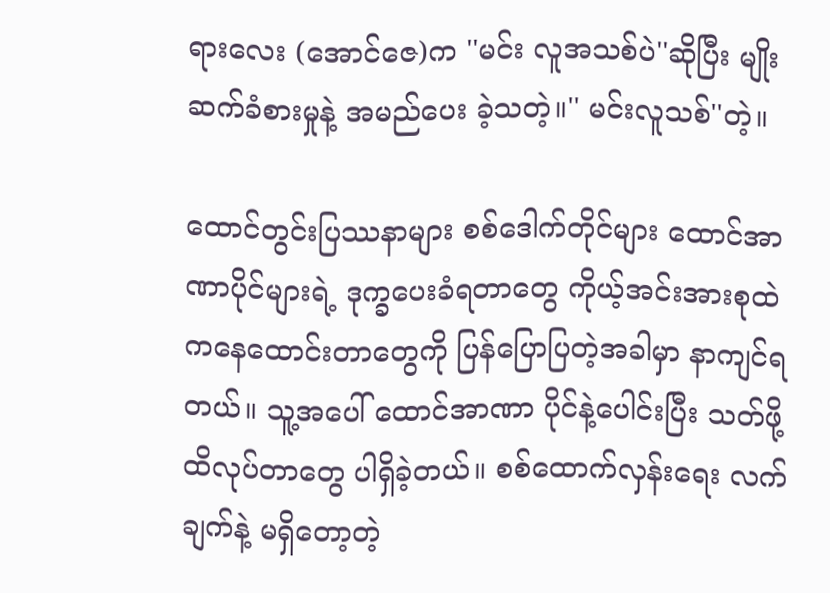ရားလေး (အောင်ဇေ)က ''မင်း လူအသစ်ပဲ''ဆိုပြီး မျိုးဆက်ခံစားမှုနဲ့ အမည်ပေး ခဲ့သတဲ့။'' မင်းလူသစ်''တဲ့။

ထောင်တွင်းပြဿနာများ စစ်ဒေါက်တိုင်များ ထောင်အာဏာပိုင်များရဲ့ ဒုက္ခပေးခံရတာတွေ ကိုယ့်အင်းအားစုထဲကနေထောင်းတာတွေကို ပြန်ပြောပြတဲ့အခါမှာ နာကျင်ရတယ်။ သူ့အပေါ် ထောင်အာဏာ ပိုင်နဲ့ပေါင်းပြီး သတ်ဖို့ထိလုပ်တာတွေ ပါရှိခဲ့တယ်။ စစ်ထောက်လှန်းရေး လက်ချက်နဲ့ မရှိတော့တဲ့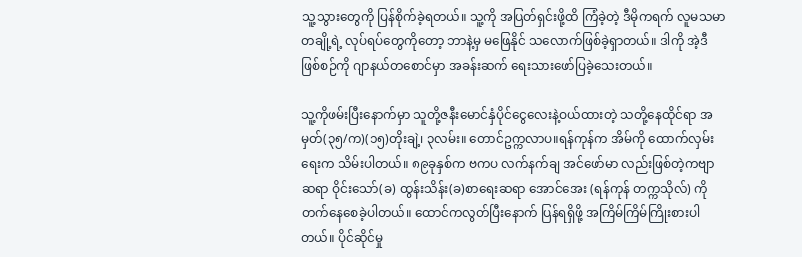သူ့သွားတွေကို ပြန်စိုက်ခဲ့ရတယ်။ သူ့ကို အပြတ်ရှင်းဖို့ထိ ကြံခဲ့တဲ့ ဒီမိုကရက် လူမသမာတချို့ရဲ့ လုပ်ရပ်တွေကိုတော့ ဘာနဲ့မှ မဖြေနိုင် သလောက်ဖြစ်ခဲ့ရှာတယ်။ ဒါကို အဲ့ဒီဖြစ်စဉ်ကို ဂျာနယ်တစောင်မှာ အခန်းဆက် ရေးသားဖော်ပြခဲ့သေးတယ်။

သူ့ကိုဖမ်းပြီးနောက်မှာ သူတို့ဇနီးမောင်နှံပိုင်ငွေလေးနဲ့ဝယ်ထားတဲ့ သတို့နေထိုင်ရာ အမှတ်(၃၅/က)(၁၅)တိုးချဲ့၊ ၃လမ်း။ တောင်ဥက္ကလာပ။ရန်ကုန်က အိမ်ကို ထောက်လှမ်းရေးက သိမ်းပါတယ်။ ၈၉ခုနှစ်က ဗကပ လက်နက်ချ အင်ဖော်မာ လည်းဖြစ်တဲ့ကဗျာ ဆရာ ဝိုင်းသော်(ခ) ထွန်းသိန်း(ခ)စာရေးဆရာ အောင်အေး (ရန်ကုန် တက္ကသိုလ်) ကို တက်နေစေခဲ့ပါတယ်။ ထောင်ကလွတ်ပြီးနောက် ပြန်ရရှိဖို့ အကြိမ်ကြိမ်ကြိုးစားပါတယ်။ ပိုင်ဆိုင်မှု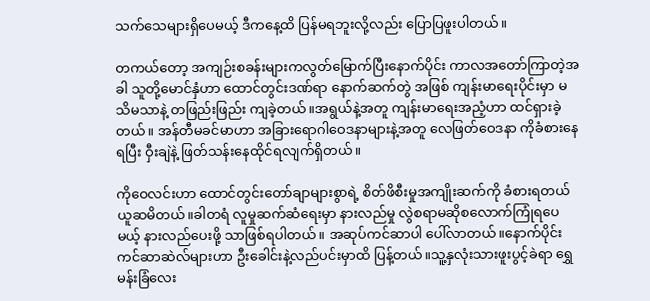သက်သေများရှိပေမယ့် ဒီကနေ့ထိ ပြန်မရဘူးလို့လည်း ပြောပြဖူးပါတယ်။

တကယ်တော့ အကျဉ်းစခန်းများကလွတ်မြောက်ပြီးနောက်ပိုင်း ကာလအတော်ကြာတဲ့အခါ သူတို့မောင်နှံဟာ ထောင်တွင်းဒဏ်ရာ နောက်ဆက်တွဲ အဖြစ် ကျန်းမာရေးပိုင်းမှာ မသိမသာနဲ့ တဖြည်းဖြည်း ကျခဲ့တယ်။အရွယ်နဲ့အတူ ကျန်းမာရေးအညံ့ဟာ ထင်ရှားခဲ့တယ်။ အန်တီမခင်မာဟာ အခြားရောဂါဝေဒနာများနဲ့အတူ လေဖြတ်ဝေဒနာ ကိုခံစားနေရပြီး ဝှီးချဲနဲ့ ဖြတ်သန်းနေထိုင်ရလျက်ရှိတယ်။

ကိုဝေလင်းဟာ ထောင်တွင်းတော်ချာများစွာရဲ့ စိတ်ဖိစီးမှုအကျိုးဆက်ကို ခံစားရတယ် ယူဆမိတယ်။ခါတရံ လူမှုဆက်ဆံရေးမှာ နားလည်မှု လွဲစရာမဆိုစလောက်ကြုံရပေမယ့် နားလည်ပေးဖို့ သာဖြစ်ရပါတယ်။ အဆုပ်ကင်ဆာပါ ပေါ်လာတယ်။နောက်ပိုင်း ကင်ဆာဆဲလ်များဟာ ဦးခေါင်းနဲ့လည်ပင်းမှာထိ ပြန့်တယ်။သူ့နှလုံးသားဖူးပွင့်ခဲရာ ရွှေမန်းခြံလေး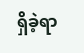ရှိခဲ့ရာ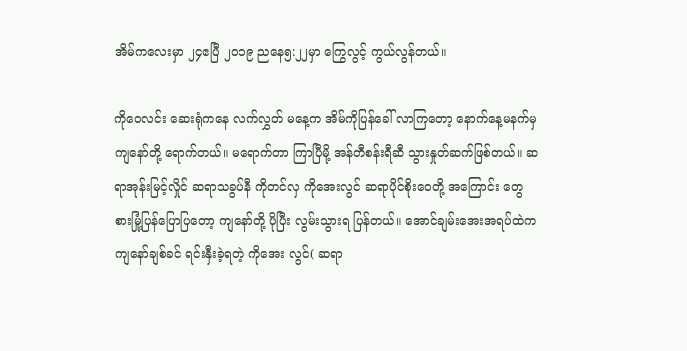အိမ်ကလေးမှာ ၂၄ဧပြီ ၂၀၁၉ ညနေ၅:၂၂မှာ ကြွေလွင့် ကွယ်လွန်တယ်။

ကိုဝေလင်း ဆေးရုံကနေ လက်လွှတ် မနေ့က အိမ်ကိုပြန်ခေါ် လာကြတော့ နောက်နေ့မနက်မှ ကျနော်တို့ ရောက်တယ်။ မရောက်တာ ကြာပြီမို့ အန်တီစန်းရီဆီ သွားနှုတ်ဆက်ဖြစ်တယ်။ ဆရာအုန်းမြင့်လှိုင် ဆရာသခွပ်နီ ကိုတင်လှ ကိုအေးလွင် ဆရာပိုင်စိုးဝေတို့ အကြောင်း တွေ စားမြုံ့ပြန်ပြောပြတော့ ကျနော်တို့ ပိုပြီး လွမ်းသွားရ ပြန်တယ်။ အောင်ချမ်းအေးအရပ်ထဲက ကျနော်ချစ်ခင် ရင်းနှီးခဲ့ရတဲ့ ကိုအေး လွင်( ဆရာ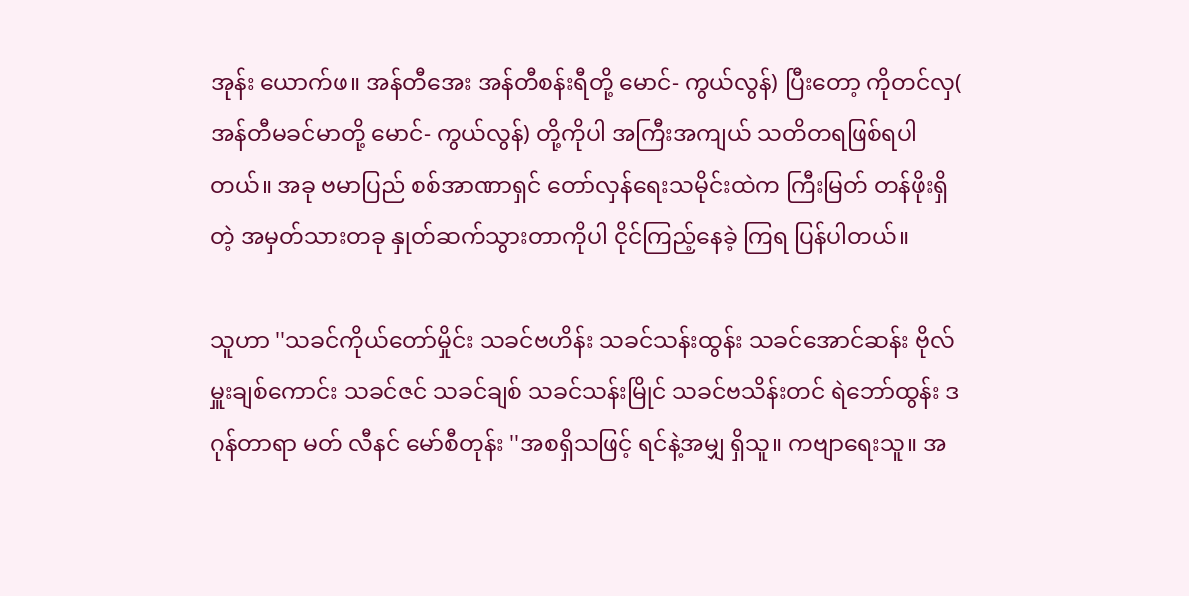အုန်း ယောက်ဖ။ အန်တီအေး အန်တီစန်းရီတို့ မောင်- ကွယ်လွန်) ပြီးတော့ ကိုတင်လှ( အန်တီမခင်မာတို့ မောင်- ကွယ်လွန်) တို့ကိုပါ အကြီးအကျယ် သတိတရဖြစ်ရပါတယ်။ အခု ဗမာပြည် စစ်အာဏာရှင် တော်လှန်ရေးသမိုင်းထဲက ကြီးမြတ် တန်ဖိုးရှိ တဲ့ အမှတ်သားတခု နှုတ်ဆက်သွားတာကိုပါ ငိုင်ကြည့်နေခဲ့ ကြရ ပြန်ပါတယ်။

သူဟာ ''သခင်ကိုယ်တော်မှိုင်း သခင်ဗဟိန်း သခင်သန်းထွန်း သခင်အောင်ဆန်း ဗိုလ်မှူးချစ်ကောင်း သခင်ဇင် သခင်ချစ် သခင်သန်းမြိုင် သခင်ဗသိန်းတင် ရဲဘော်ထွန်း ဒဂုန်တာရာ မတ် လီနင် မော်စီတုန်း ''အစရှိသဖြင့် ရင်နဲ့အမျှ ရှိသူ။ ကဗျာရေးသူ။ အ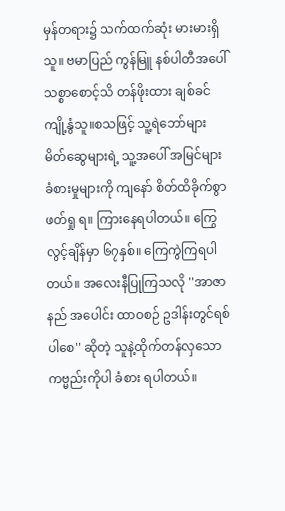မှန်တရား၌ သက်ထက်ဆုံး မားမားရှိသူ။ ဗမာပြည် ကွန်မြူ နစ်ပါတီအပေါ် သစ္စာစောင့်သိ တန်ဖိုးထား ချစ်ခင် ကျို့နွံသူ။စသဖြင့် သူ့ရဲဘော်များ မိတ်ဆွေများရဲ့ သူ့အပေါ် အမြင်များ ခံစားမှုများကို ကျနော် စိတ်ထိခိုက်စွာ ဖတ်ရှု ရ။ ကြားနေရပါတယ်။ ကြွေလွင့်ချိန်မှာ ၆၇နှစ်။ ကြေကွဲကြရပါတယ်။ အလေးနီပြုကြသလို ''အာဇာနည် အပေါင်း ထာဝစဉ် ဥဒါန်းတွင်ရစ်ပါစေ'' ဆိုတဲ့ သူနဲ့ထိုက်တန်လှသော ကဗ္မည်းကိုပါ ခံစား ရပါတယ်။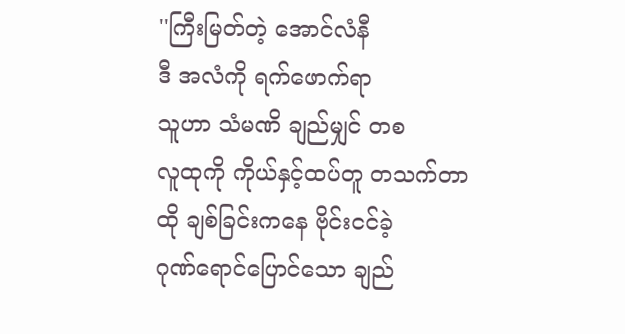''ကြီးမြတ်တဲ့ အောင်လံနီ
ဒီ အလံကို ရက်ဖောက်ရာ
သူဟာ သံမဏိ ချည်မျှင် တစ
လူထုကို ကိုယ်နှင့်ထပ်တူ တသက်တာ
ထို ချစ်ခြင်းကနေ ဗိုင်းငင်ခဲ့
ဂုဏ်ရောင်ပြောင်သော ချည်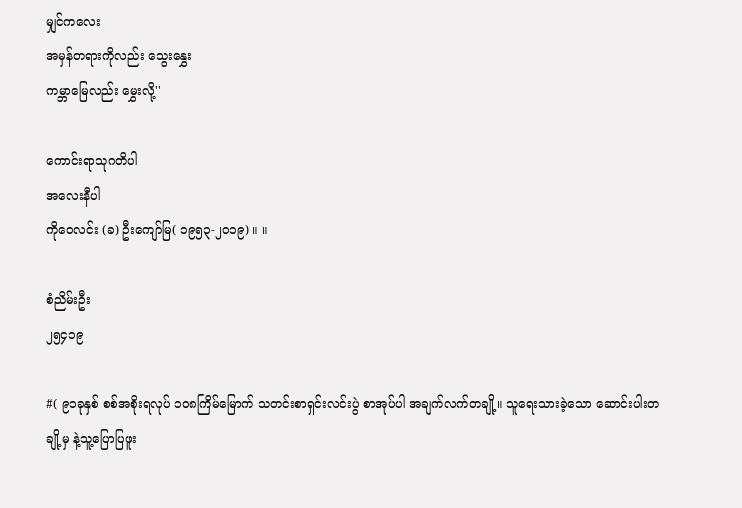မျှင်ကလေး
အမှန်တရားကိုလည်း သွေးနွှေး
ကမ္ဘာမြေလည်း မွှေးလို့''

ကောင်းရာသုဂတိပါ
အလေးနီပါ
ကိုဝေလင်း (ခ) ဦးကျော်မြ( ၁၉၅၃-၂၀၁၉) ။ ။

စံညိမ်းဦး
၂၅၄၁၉

#( ၉၁ခုနှစ် စစ်အစိုးရလုပ် ၁၀၈ကြိမ်မြောက် သတင်းစာရှင်းလင်းပွဲ စာအုပ်ပါ အချက်လက်တချို့။ သူရေးသားခဲ့သော ဆောင်းပါးတချို့မှ နဲ့သူ့ပြောပြဖူး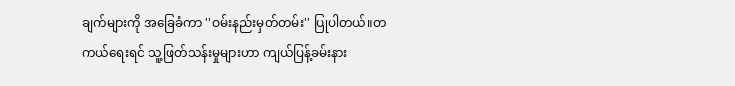ချက်များကို အခြေခံကာ ''ဝမ်းနည်းမှတ်တမ်း'' ပြုပါတယ်။တကယ်ရေးရင် သူ့ဖြတ်သန်းမှုများဟာ ကျယ်ပြန့်ခမ်းနား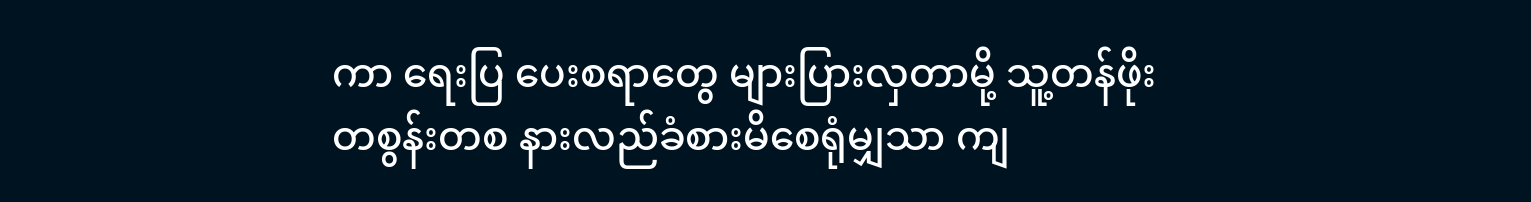ကာ ရေးပြ ပေးစရာတွေ များပြားလှတာမို့ သူ့တန်ဖိုးတစွန်းတစ နားလည်ခံစားမိစေရုံမျှသာ ကျ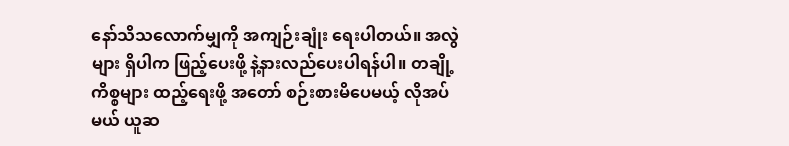နော်သိသလောက်မျှကို အကျဉ်းချုံး ရေးပါတယ်။ အလွဲများ ရှိပါက ဖြည့်ပေးဖို့ နဲ့နားလည်ပေးပါရန်ပါ။ တချို့ကိစ္စများ ထည့်ရေးဖို့ အတော် စဉ်းစားမိပေမယ့် လိုအပ်မယ် ယူဆ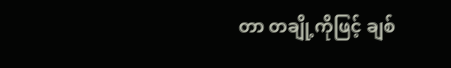တာ တချို့ကိုဖြင့် ချစ်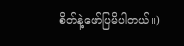စိတ်နဲ့ဖော်ပြမိပါတယ်။)